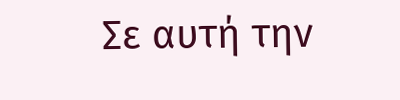Σε αυτή την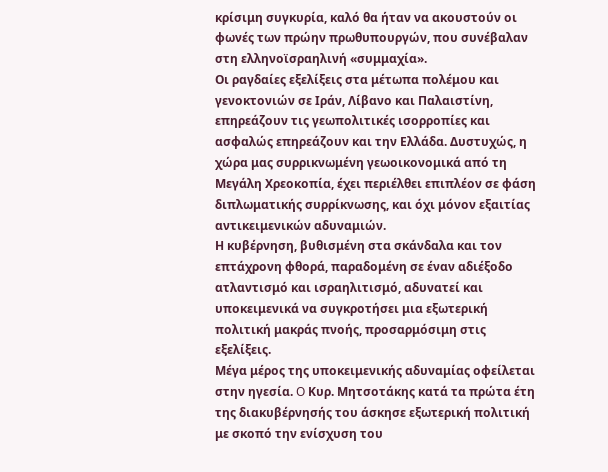κρίσιμη συγκυρία, καλό θα ήταν να ακουστούν οι φωνές των πρώην πρωθυπουργών, που συνέβαλαν στη ελληνοϊσραηλινή «συμμαχία».
Οι ραγδαίες εξελίξεις στα μέτωπα πολέμου και γενοκτονιών σε Ιράν, Λίβανο και Παλαιστίνη, επηρεάζουν τις γεωπολιτικές ισορροπίες και ασφαλώς επηρεάζουν και την Ελλάδα. Δυστυχώς, η χώρα μας συρρικνωμένη γεωοικονομικά από τη Μεγάλη Χρεοκοπία, έχει περιέλθει επιπλέον σε φάση διπλωματικής συρρίκνωσης, και όχι μόνον εξαιτίας αντικειμενικών αδυναμιών.
Η κυβέρνηση, βυθισμένη στα σκάνδαλα και τον επτάχρονη φθορά, παραδομένη σε έναν αδιέξοδο ατλαντισμό και ισραηλιτισμό, αδυνατεί και υποκειμενικά να συγκροτήσει μια εξωτερική πολιτική μακράς πνοής, προσαρμόσιμη στις εξελίξεις.
Μέγα μέρος της υποκειμενικής αδυναμίας οφείλεται στην ηγεσία. O Κυρ. Μητσοτάκης κατά τα πρώτα έτη της διακυβέρνησής του άσκησε εξωτερική πολιτική με σκοπό την ενίσχυση του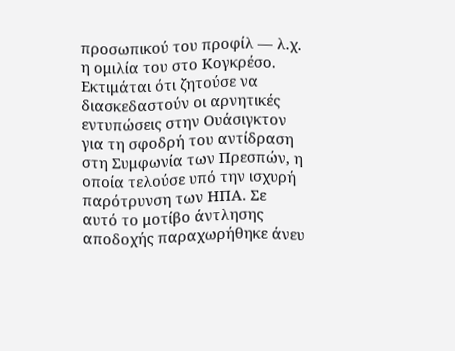προσωπικού του προφίλ ― λ.χ. η ομιλία του στο Κογκρέσο. Εκτιμάται ότι ζητούσε να διασκεδαστούν οι αρνητικές εντυπώσεις στην Ουάσιγκτον για τη σφοδρή του αντίδραση στη Συμφωνία των Πρεσπών, η οποία τελούσε υπό την ισχυρή παρότρυνση των ΗΠΑ. Σε αυτό το μοτίβο άντλησης αποδοχής παραχωρήθηκε άνευ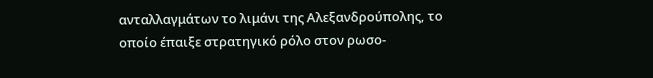ανταλλαγμάτων το λιμάνι της Αλεξανδρούπολης, το οποίο έπαιξε στρατηγικό ρόλο στον ρωσο-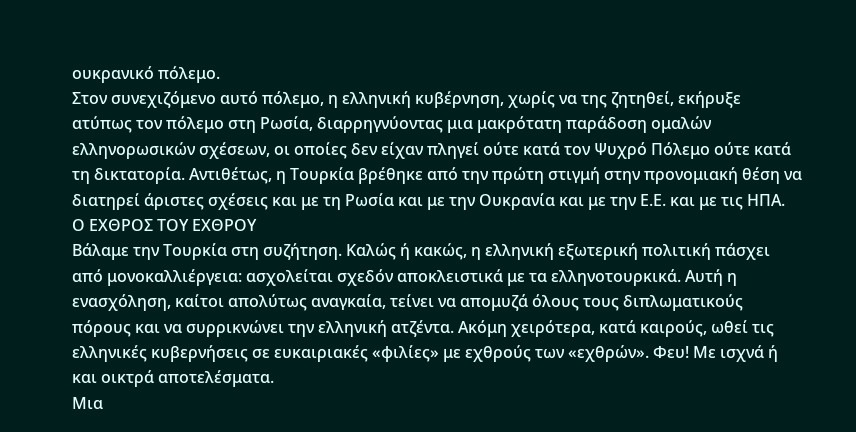ουκρανικό πόλεμο.
Στον συνεχιζόμενο αυτό πόλεμο, η ελληνική κυβέρνηση, χωρίς να της ζητηθεί, εκήρυξε ατύπως τον πόλεμο στη Ρωσία, διαρρηγνύοντας μια μακρότατη παράδοση ομαλών ελληνορωσικών σχέσεων, οι οποίες δεν είχαν πληγεί ούτε κατά τον Ψυχρό Πόλεμο ούτε κατά τη δικτατορία. Αντιθέτως, η Τουρκία βρέθηκε από την πρώτη στιγμή στην προνομιακή θέση να διατηρεί άριστες σχέσεις και με τη Ρωσία και με την Ουκρανία και με την Ε.Ε. και με τις ΗΠΑ.
Ο ΕΧΘΡΟΣ ΤΟΥ ΕΧΘΡΟΥ
Βάλαμε την Τουρκία στη συζήτηση. Καλώς ή κακώς, η ελληνική εξωτερική πολιτική πάσχει από μονοκαλλιέργεια: ασχολείται σχεδόν αποκλειστικά με τα ελληνοτουρκικά. Αυτή η ενασχόληση, καίτοι απολύτως αναγκαία, τείνει να απομυζά όλους τους διπλωματικούς πόρους και να συρρικνώνει την ελληνική ατζέντα. Ακόμη χειρότερα, κατά καιρούς, ωθεί τις ελληνικές κυβερνήσεις σε ευκαιριακές «φιλίες» με εχθρούς των «εχθρών». Φευ! Με ισχνά ή και οικτρά αποτελέσματα.
Μια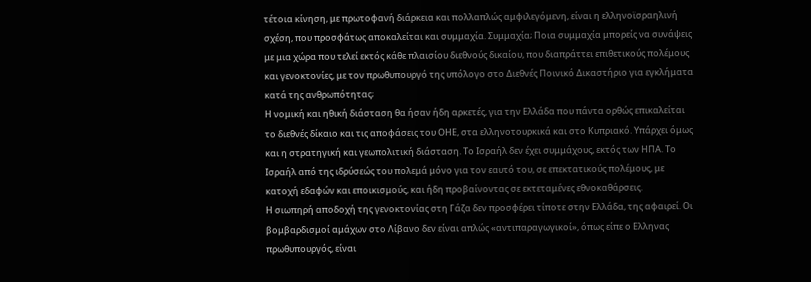τέτοια κίνηση, με πρωτοφανή διάρκεια και πολλαπλώς αμφιλεγόμενη, είναι η ελληνοϊσραηλινή σχέση, που προσφάτως αποκαλείται και συμμαχία. Συμμαχία; Ποια συμμαχία μπορείς να συνάψεις με μια χώρα που τελεί εκτός κάθε πλαισίου διεθνούς δικαίου, που διαπράττει επιθετικούς πολέμους και γενοκτονίες, με τον πρωθυπουργό της υπόλογο στο Διεθνές Ποινικό Δικαστήριο για εγκλήματα κατά της ανθρωπότητας;
Η νομική και ηθική διάσταση θα ήσαν ήδη αρκετές, για την Ελλάδα που πάντα ορθώς επικαλείται το διεθνές δίκαιο και τις αποφάσεις του ΟΗΕ, στα ελληνοτουρκικά και στο Κυπριακό. Υπάρχει όμως και η στρατηγική και γεωπολιτική διάσταση. Το Ισραήλ δεν έχει συμμάχους, εκτός των ΗΠΑ. Το Ισραήλ από της ιδρύσεώς του πολεμά μόνο για τον εαυτό του, σε επεκτατικούς πολέμους, με κατοχή εδαφών και εποικισμούς, και ήδη προβαίνοντας σε εκτεταμένες εθνοκαθάρσεις.
Η σιωπηρή αποδοχή της γενοκτονίας στη Γάζα δεν προσφέρει τίποτε στην Ελλάδα, της αφαιρεί. Οι βομβαρδισμοί αμάχων στο Λίβανο δεν είναι απλώς «αντιπαραγωγικοί», όπως είπε ο Ελληνας πρωθυπουργός, είναι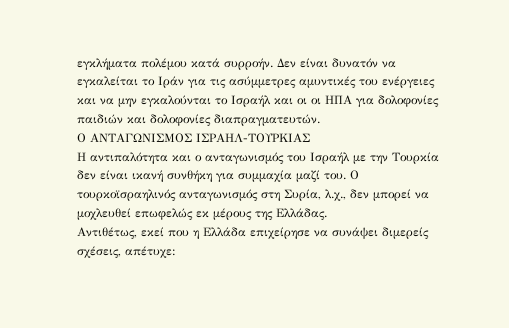εγκλήματα πολέμου κατά συρροήν. Δεν είναι δυνατόν να εγκαλείται το Ιράν για τις ασύμμετρες αμυντικές του ενέργειες και να μην εγκαλούνται το Ισραήλ και οι οι ΗΠΑ για δολοφονίες παιδιών και δολοφονίες διαπραγματευτών.
Ο ΑΝΤΑΓΩΝΙΣΜΟΣ ΙΣΡΑΗΛ-ΤΟΥΡΚΙΑΣ
Η αντιπαλότητα και ο ανταγωνισμός του Ισραήλ με την Τουρκία δεν είναι ικανή συνθήκη για συμμαχία μαζί του. Ο τουρκοϊσραηλινός ανταγωνισμός στη Συρία, λ.χ., δεν μπορεί να μοχλευθεί επωφελώς εκ μέρους της Ελλάδας.
Αντιθέτως, εκεί που η Ελλάδα επιχείρησε να συνάψει διμερείς σχέσεις, απέτυχε: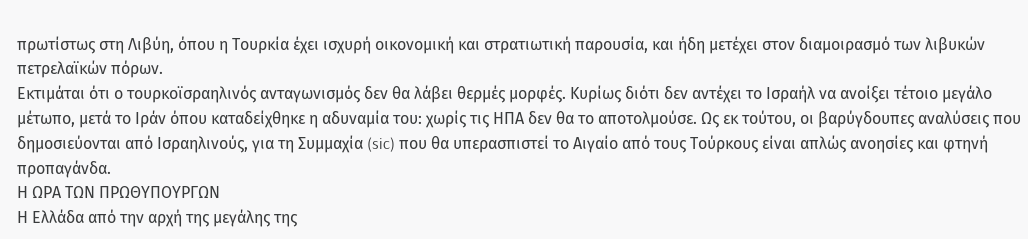πρωτίστως στη Λιβύη, όπου η Τουρκία έχει ισχυρή οικονομική και στρατιωτική παρουσία, και ήδη μετέχει στον διαμοιρασμό των λιβυκών πετρελαϊκών πόρων.
Εκτιμάται ότι ο τουρκοϊσραηλινός ανταγωνισμός δεν θα λάβει θερμές μορφές. Κυρίως διότι δεν αντέχει το Ισραήλ να ανοίξει τέτοιο μεγάλο μέτωπο, μετά το Ιράν όπου καταδείχθηκε η αδυναμία του: χωρίς τις ΗΠΑ δεν θα το αποτολμούσε. Ως εκ τούτου, οι βαρύγδουπες αναλύσεις που δημοσιεύονται από Ισραηλινούς, για τη Συμμαχία (sic) που θα υπερασπιστεί το Αιγαίο από τους Τούρκους είναι απλώς ανοησίες και φτηνή προπαγάνδα.
Η ΩΡΑ ΤΩΝ ΠΡΩΘΥΠΟΥΡΓΩΝ
Η Ελλάδα από την αρχή της μεγάλης της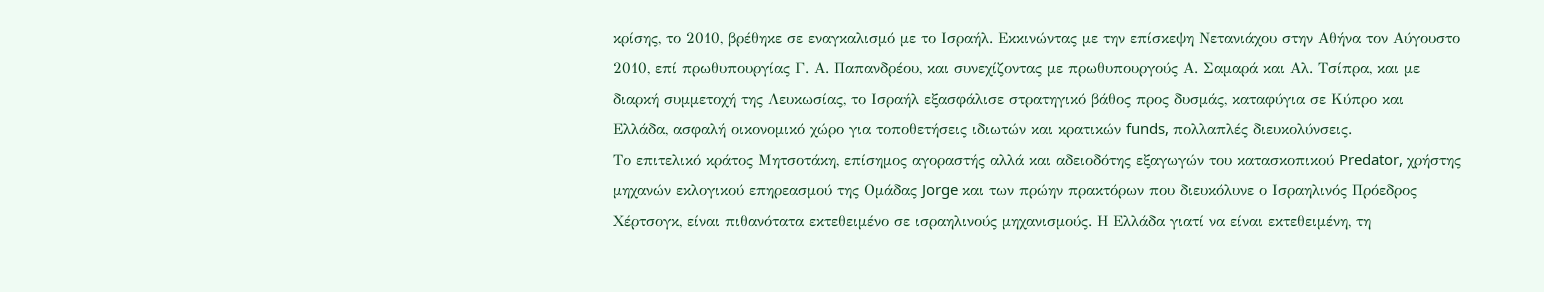κρίσης, το 2010, βρέθηκε σε εναγκαλισμό με το Ισραήλ. Εκκινώντας με την επίσκεψη Νετανιάχου στην Αθήνα τον Αύγουστο 2010, επί πρωθυπουργίας Γ. Α. Παπανδρέου, και συνεχίζοντας με πρωθυπουργούς Α. Σαμαρά και Αλ. Τσίπρα, και με διαρκή συμμετοχή της Λευκωσίας, το Ισραήλ εξασφάλισε στρατηγικό βάθος προς δυσμάς, καταφύγια σε Κύπρο και Ελλάδα, ασφαλή οικονομικό χώρο για τοποθετήσεις ιδιωτών και κρατικών funds, πολλαπλές διευκολύνσεις.
Το επιτελικό κράτος Μητσοτάκη, επίσημος αγοραστής αλλά και αδειοδότης εξαγωγών του κατασκοπικού Predator, χρήστης μηχανών εκλογικού επηρεασμού της Ομάδας Jorge και των πρώην πρακτόρων που διευκόλυνε ο Ισραηλινός Πρόεδρος Χέρτσογκ, είναι πιθανότατα εκτεθειμένο σε ισραηλινούς μηχανισμούς. Η Ελλάδα γιατί να είναι εκτεθειμένη, τη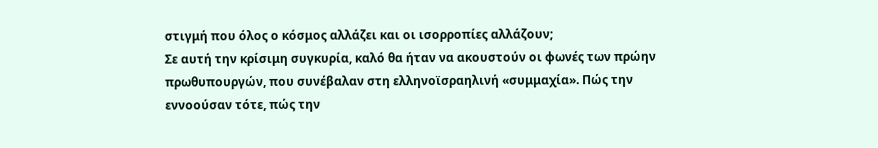στιγμή που όλος ο κόσμος αλλάζει και οι ισορροπίες αλλάζουν;
Σε αυτή την κρίσιμη συγκυρία, καλό θα ήταν να ακουστούν οι φωνές των πρώην πρωθυπουργών, που συνέβαλαν στη ελληνοϊσραηλινή «συμμαχία». Πώς την εννοούσαν τότε, πώς την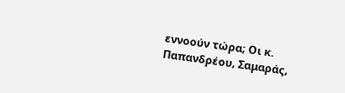εννοούν τώρα; Οι κ. Παπανδρέου, Σαμαράς,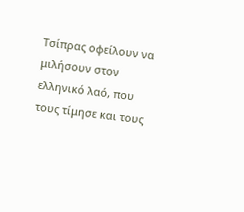Τσίπρας οφείλουν να μιλήσουν στον ελληνικό λαό, που τους τίμησε και τους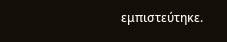εμπιστεύτηκε.